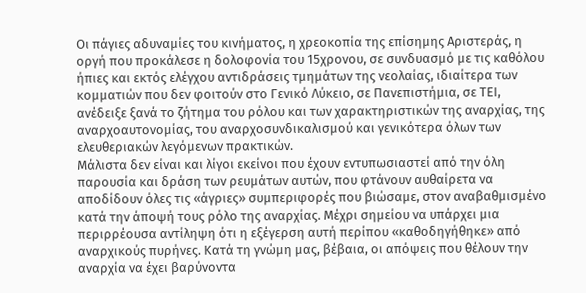Οι πάγιες αδυναμίες του κινήματος, η χρεοκοπία της επίσημης Αριστεράς, η οργή που προκάλεσε η δολοφονία του 15χρονου, σε συνδυασμό με τις καθόλου ήπιες και εκτός ελέγχου αντιδράσεις τμημάτων της νεολαίας, ιδιαίτερα των κομματιών που δεν φοιτούν στο Γενικό Λύκειο, σε Πανεπιστήμια, σε ΤΕΙ, ανέδειξε ξανά το ζήτημα του ρόλου και των χαρακτηριστικών της αναρχίας, της αναρχοαυτονομίας, του αναρχοσυνδικαλισμού και γενικότερα όλων των ελευθεριακών λεγόμενων πρακτικών.
Μάλιστα δεν είναι και λίγοι εκείνοι που έχουν εντυπωσιαστεί από την όλη παρουσία και δράση των ρευμάτων αυτών, που φτάνουν αυθαίρετα να αποδίδουν όλες τις «άγριες» συμπεριφορές που βιώσαμε, στον αναβαθμισμένο κατά την άποψή τους ρόλο της αναρχίας. Μέχρι σημείου να υπάρχει μια περιρρέουσα αντίληψη ότι η εξέγερση αυτή περίπου «καθοδηγήθηκε» από αναρχικούς πυρήνες. Κατά τη γνώμη μας, βέβαια, οι απόψεις που θέλουν την αναρχία να έχει βαρύνοντα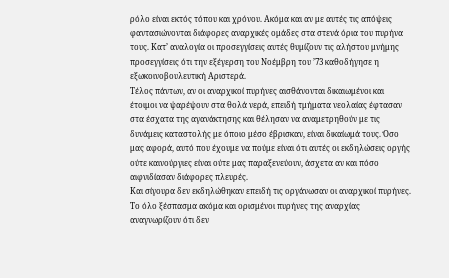ρόλο είναι εκτός τόπου και χρόνου. Ακόμα και αν με αυτές τις απόψεις φαντασιώνονται διάφορες αναρχικές ομάδες στα στενά όρια του πυρήνα τους. Κατ’ αναλογία οι προσεγγίσεις αυτές θυμίζουν τις αλήστου μνήμης προσεγγίσεις ότι την εξέγερση του Νοέμβρη του ’73 καθοδήγησε η εξωκοινοβουλευτική Αριστερά.
Τέλος πάντων, αν οι αναρχικοί πυρήνες αισθάνονται δικαιωμένοι και έτοιμοι να ψαρέψουν στα θολά νερά, επειδή τμήματα νεολαίας έφτασαν στα έσχατα της αγανάκτησης και θέλησαν να αναμετρηθούν με τις δυνάμεις καταστολής με όποιο μέσο έβρισκαν, είναι δικαίωμά τους. Όσο μας αφορά, αυτό που έχουμε να πούμε είναι ότι αυτές οι εκδηλώσεις οργής ούτε καινούργιες είναι ούτε μας παραξενεύουν, άσχετα αν και πόσο αιφνιδίασαν διάφορες πλευρές.
Και σίγουρα δεν εκδηλώθηκαν επειδή τις οργάνωσαν οι αναρχικοί πυρήνες. Το όλο ξέσπασμα ακόμα και ορισμένοι πυρήνες της αναρχίας αναγνωρίζουν ότι δεν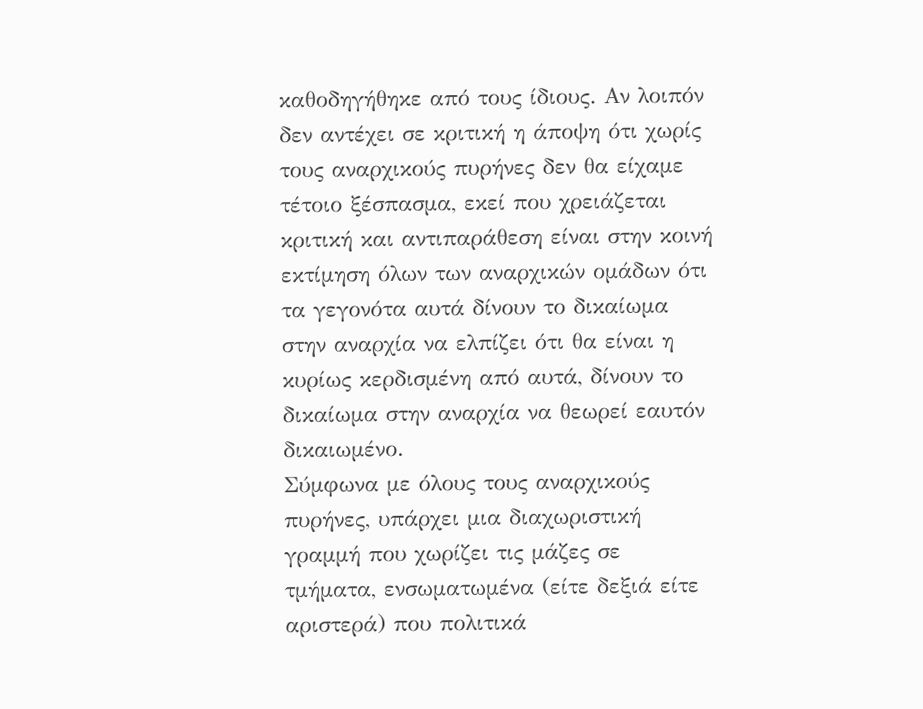καθοδηγήθηκε από τους ίδιους. Αν λοιπόν δεν αντέχει σε κριτική η άποψη ότι χωρίς τους αναρχικούς πυρήνες δεν θα είχαμε τέτοιο ξέσπασμα, εκεί που χρειάζεται κριτική και αντιπαράθεση είναι στην κοινή εκτίμηση όλων των αναρχικών ομάδων ότι τα γεγονότα αυτά δίνουν το δικαίωμα στην αναρχία να ελπίζει ότι θα είναι η κυρίως κερδισμένη από αυτά, δίνουν το δικαίωμα στην αναρχία να θεωρεί εαυτόν δικαιωμένο.
Σύμφωνα με όλους τους αναρχικούς πυρήνες, υπάρχει μια διαχωριστική γραμμή που χωρίζει τις μάζες σε τμήματα, ενσωματωμένα (είτε δεξιά είτε αριστερά) που πολιτικά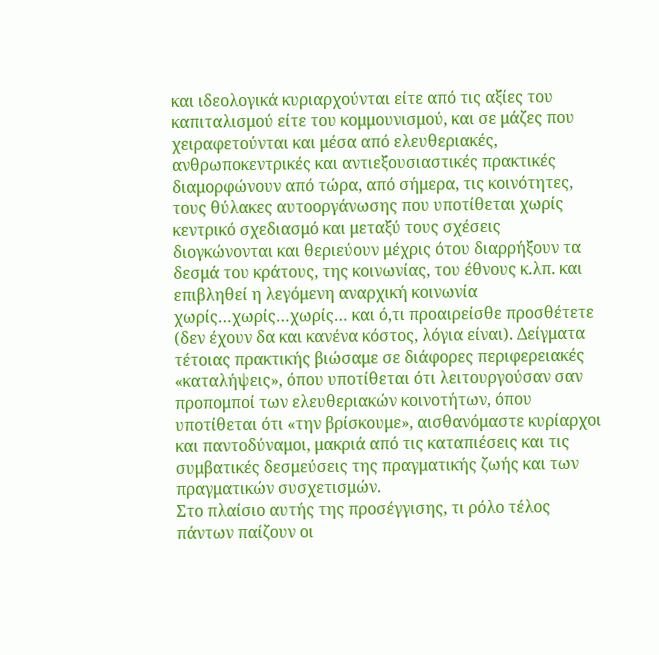και ιδεολογικά κυριαρχούνται είτε από τις αξίες του καπιταλισμού είτε του κομμουνισμού, και σε μάζες που χειραφετούνται και μέσα από ελευθεριακές, ανθρωποκεντρικές και αντιεξουσιαστικές πρακτικές διαμορφώνουν από τώρα, από σήμερα, τις κοινότητες, τους θύλακες αυτοοργάνωσης που υποτίθεται χωρίς κεντρικό σχεδιασμό και μεταξύ τους σχέσεις διογκώνονται και θεριεύουν μέχρις ότου διαρρήξουν τα δεσμά του κράτους, της κοινωνίας, του έθνους κ.λπ. και επιβληθεί η λεγόμενη αναρχική κοινωνία χωρίς…χωρίς…χωρίς… και ό,τι προαιρείσθε προσθέτετε (δεν έχουν δα και κανένα κόστος, λόγια είναι). Δείγματα τέτοιας πρακτικής βιώσαμε σε διάφορες περιφερειακές «καταλήψεις», όπου υποτίθεται ότι λειτουργούσαν σαν προπομποί των ελευθεριακών κοινοτήτων, όπου υποτίθεται ότι «την βρίσκουμε», αισθανόμαστε κυρίαρχοι και παντοδύναμοι, μακριά από τις καταπιέσεις και τις συμβατικές δεσμεύσεις της πραγματικής ζωής και των πραγματικών συσχετισμών.
Στο πλαίσιο αυτής της προσέγγισης, τι ρόλο τέλος πάντων παίζουν οι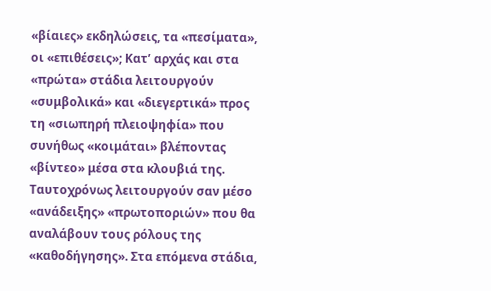«βίαιες» εκδηλώσεις, τα «πεσίματα», οι «επιθέσεις»; Κατ’ αρχάς και στα «πρώτα» στάδια λειτουργούν «συμβολικά» και «διεγερτικά» προς τη «σιωπηρή πλειοψηφία» που συνήθως «κοιμάται» βλέποντας «βίντεο» μέσα στα κλουβιά της. Ταυτοχρόνως λειτουργούν σαν μέσο «ανάδειξης» «πρωτοποριών» που θα αναλάβουν τους ρόλους της «καθοδήγησης». Στα επόμενα στάδια,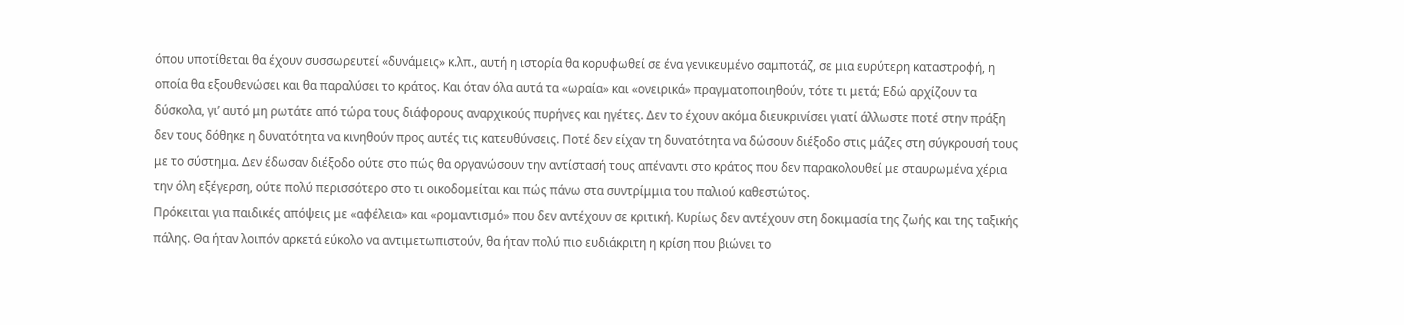όπου υποτίθεται θα έχουν συσσωρευτεί «δυνάμεις» κ.λπ., αυτή η ιστορία θα κορυφωθεί σε ένα γενικευμένο σαμποτάζ, σε μια ευρύτερη καταστροφή, η οποία θα εξουθενώσει και θα παραλύσει το κράτος. Και όταν όλα αυτά τα «ωραία» και «ονειρικά» πραγματοποιηθούν, τότε τι μετά; Εδώ αρχίζουν τα δύσκολα, γι’ αυτό μη ρωτάτε από τώρα τους διάφορους αναρχικούς πυρήνες και ηγέτες. Δεν το έχουν ακόμα διευκρινίσει γιατί άλλωστε ποτέ στην πράξη δεν τους δόθηκε η δυνατότητα να κινηθούν προς αυτές τις κατευθύνσεις. Ποτέ δεν είχαν τη δυνατότητα να δώσουν διέξοδο στις μάζες στη σύγκρουσή τους με το σύστημα. Δεν έδωσαν διέξοδο ούτε στο πώς θα οργανώσουν την αντίστασή τους απέναντι στο κράτος που δεν παρακολουθεί με σταυρωμένα χέρια την όλη εξέγερση, ούτε πολύ περισσότερο στο τι οικοδομείται και πώς πάνω στα συντρίμμια του παλιού καθεστώτος.
Πρόκειται για παιδικές απόψεις με «αφέλεια» και «ρομαντισμό» που δεν αντέχουν σε κριτική. Κυρίως δεν αντέχουν στη δοκιμασία της ζωής και της ταξικής πάλης. Θα ήταν λοιπόν αρκετά εύκολο να αντιμετωπιστούν, θα ήταν πολύ πιο ευδιάκριτη η κρίση που βιώνει το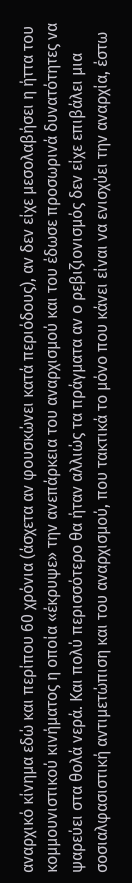αναρχικό κίνημα εδώ και περίπου 60 χρόνια (άσχετα αν φουσκώνει κατά περιόδους), αν δεν είχε μεσολαβήσει η ήττα του κομμουνιστικού κινήματος η οποία «έκρυψε» την ανεπάρκεια του αναρχισμού και του έδωσε προσωρινά δυνατότητες να ψαρεύει στα θολά νερά. Και πολύ περισσότερο θα ήταν αλλιώς τα πράγματα αν ο ρεβιζιονισμός δεν είχε επιβάλει μια σοσιαλφασιστική αντιμετώπιση και του αναρχισμού, που τακτικά το μόνο που κάνει είναι να ενισχύει την αναρχία, έστω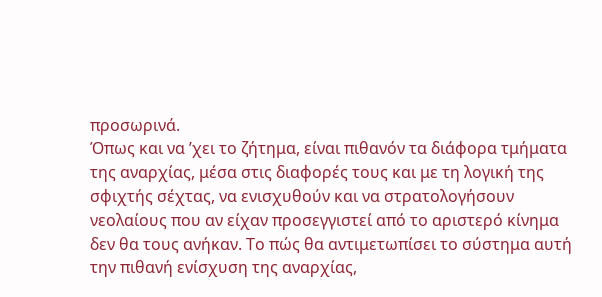προσωρινά.
Όπως και να ’χει το ζήτημα, είναι πιθανόν τα διάφορα τμήματα της αναρχίας, μέσα στις διαφορές τους και με τη λογική της σφιχτής σέχτας, να ενισχυθούν και να στρατολογήσουν νεολαίους που αν είχαν προσεγγιστεί από το αριστερό κίνημα δεν θα τους ανήκαν. Το πώς θα αντιμετωπίσει το σύστημα αυτή την πιθανή ενίσχυση της αναρχίας,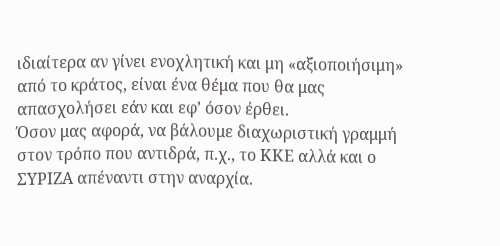ιδιαίτερα αν γίνει ενοχλητική και μη «αξιοποιήσιμη» από το κράτος, είναι ένα θέμα που θα μας απασχολήσει εάν και εφ’ όσον έρθει.
Όσον μας αφορά, να βάλουμε διαχωριστική γραμμή στον τρόπο που αντιδρά, π.χ., το ΚΚΕ αλλά και ο ΣΥΡΙΖΑ απέναντι στην αναρχία.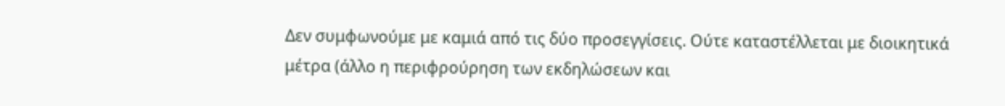Δεν συμφωνούμε με καμιά από τις δύο προσεγγίσεις. Ούτε καταστέλλεται με διοικητικά μέτρα (άλλο η περιφρούρηση των εκδηλώσεων και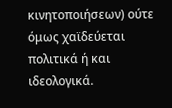κινητοποιήσεων) ούτε όμως χαϊδεύεται πολιτικά ή και ιδεολογικά.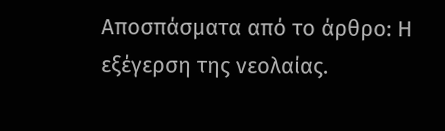Αποσπάσματα από το άρθρο: Η εξέγερση της νεολαίας.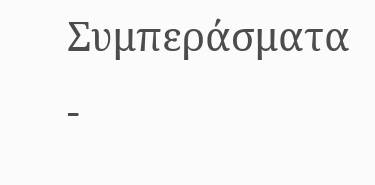Συμπεράσματα -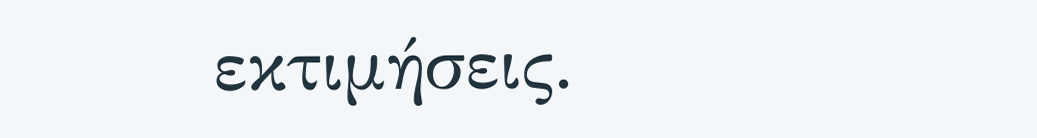εκτιμήσεις.